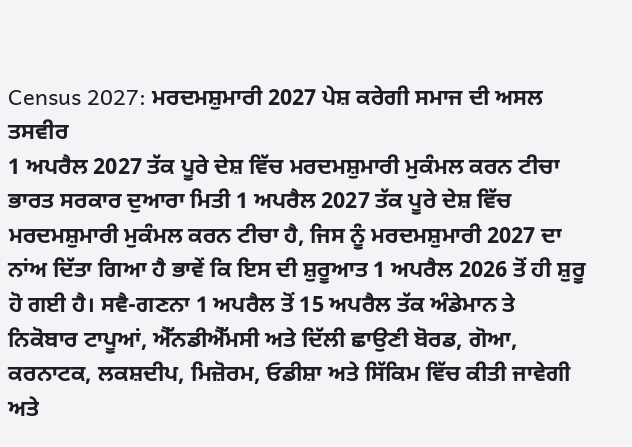Census 2027: ਮਰਦਮਸ਼ੁਮਾਰੀ 2027 ਪੇਸ਼ ਕਰੇਗੀ ਸਮਾਜ ਦੀ ਅਸਲ ਤਸਵੀਰ
1 ਅਪਰੈਲ 2027 ਤੱਕ ਪੂਰੇ ਦੇਸ਼ ਵਿੱਚ ਮਰਦਮਸ਼ੁਮਾਰੀ ਮੁਕੰਮਲ ਕਰਨ ਟੀਚਾ
ਭਾਰਤ ਸਰਕਾਰ ਦੁਆਰਾ ਮਿਤੀ 1 ਅਪਰੈਲ 2027 ਤੱਕ ਪੂਰੇ ਦੇਸ਼ ਵਿੱਚ ਮਰਦਮਸ਼ੁਮਾਰੀ ਮੁਕੰਮਲ ਕਰਨ ਟੀਚਾ ਹੈ, ਜਿਸ ਨੂੰ ਮਰਦਮਸ਼ੁਮਾਰੀ 2027 ਦਾ ਨਾਂਅ ਦਿੱਤਾ ਗਿਆ ਹੈ ਭਾਵੇਂ ਕਿ ਇਸ ਦੀ ਸ਼ੁਰੂਆਤ 1 ਅਪਰੈਲ 2026 ਤੋਂ ਹੀ ਸ਼ੁਰੂ ਹੋ ਗਈ ਹੈ। ਸਵੈ-ਗਣਨਾ 1 ਅਪਰੈਲ ਤੋਂ 15 ਅਪਰੈਲ ਤੱਕ ਅੰਡੇਮਾਨ ਤੇ ਨਿਕੋਬਾਰ ਟਾਪੂਆਂ, ਐੱਨਡੀਐੱਮਸੀ ਅਤੇ ਦਿੱਲੀ ਛਾਉਣੀ ਬੋਰਡ, ਗੋਆ, ਕਰਨਾਟਕ, ਲਕਸ਼ਦੀਪ, ਮਿਜ਼ੋਰਮ, ਓਡੀਸ਼ਾ ਅਤੇ ਸਿੱਕਿਮ ਵਿੱਚ ਕੀਤੀ ਜਾਵੇਗੀ ਅਤੇ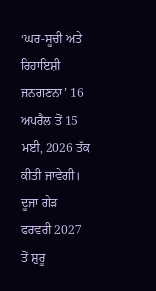‘ਘਰ-ਸੂਚੀ ਅਤੇ ਰਿਹਾਇਸ਼ੀ ਜਨਗਣਨਾ’ 16 ਅਪਰੈਲ ਤੋਂ 15 ਮਈ, 2026 ਤੱਕ ਕੀਤੀ ਜਾਵੇਗੀ। ਦੂਜਾ ਗੇੜ ਫਰਵਰੀ 2027 ਤੋਂ ਸ਼ੁਰੂ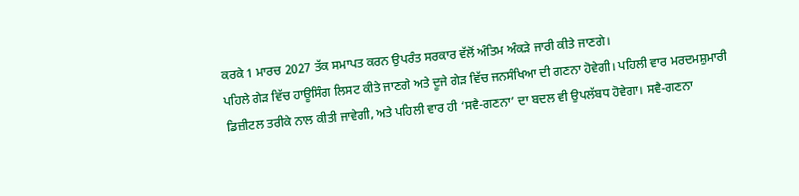ਕਰਕੇ 1 ਮਾਰਚ 2027 ਤੱਕ ਸਮਾਪਤ ਕਰਨ ਉਪਰੰਤ ਸਰਕਾਰ ਵੱਲੋਂ ਅੰਤਿਮ ਅੰਕੜੇ ਜਾਰੀ ਕੀਤੇ ਜਾਣਗੇ।
ਪਹਿਲੇ ਗੇੜ ਵਿੱਚ ਹਾਊਸਿੰਗ ਲਿਸਟ ਕੀਤੇ ਜਾਣਗੇ ਅਤੇ ਦੂਜੇ ਗੇੜ ਵਿੱਚ ਜਨਸੰਖਿਆ ਦੀ ਗਣਨਾ ਹੋਵੇਗੀ। ਪਹਿਲੀ ਵਾਰ ਮਰਦਮਸ਼ੁਮਾਰੀ ਡਿਜ਼ੀਟਲ ਤਰੀਕੇ ਨਾਲ ਕੀਤੀ ਜਾਵੇਗੀ, ਅਤੇ ਪਹਿਲੀ ਵਾਰ ਹੀ ‘ਸਵੈ-ਗਣਨਾ’ ਦਾ ਬਦਲ ਵੀ ਉਪਲੱਬਧ ਹੋਵੇਗਾ। ਸਵੈ-ਗਣਨਾ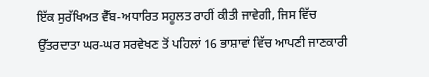ਇੱਕ ਸੁਰੱਖਿਅਤ ਵੈੱਬ-ਅਧਾਰਿਤ ਸਹੂਲਤ ਰਾਹੀਂ ਕੀਤੀ ਜਾਵੇਗੀ, ਜਿਸ ਵਿੱਚ ਉੱਤਰਦਾਤਾ ਘਰ-ਘਰ ਸਰਵੇਖਣ ਤੋਂ ਪਹਿਲਾਂ 16 ਭਾਸ਼ਾਵਾਂ ਵਿੱਚ ਆਪਣੀ ਜਾਣਕਾਰੀ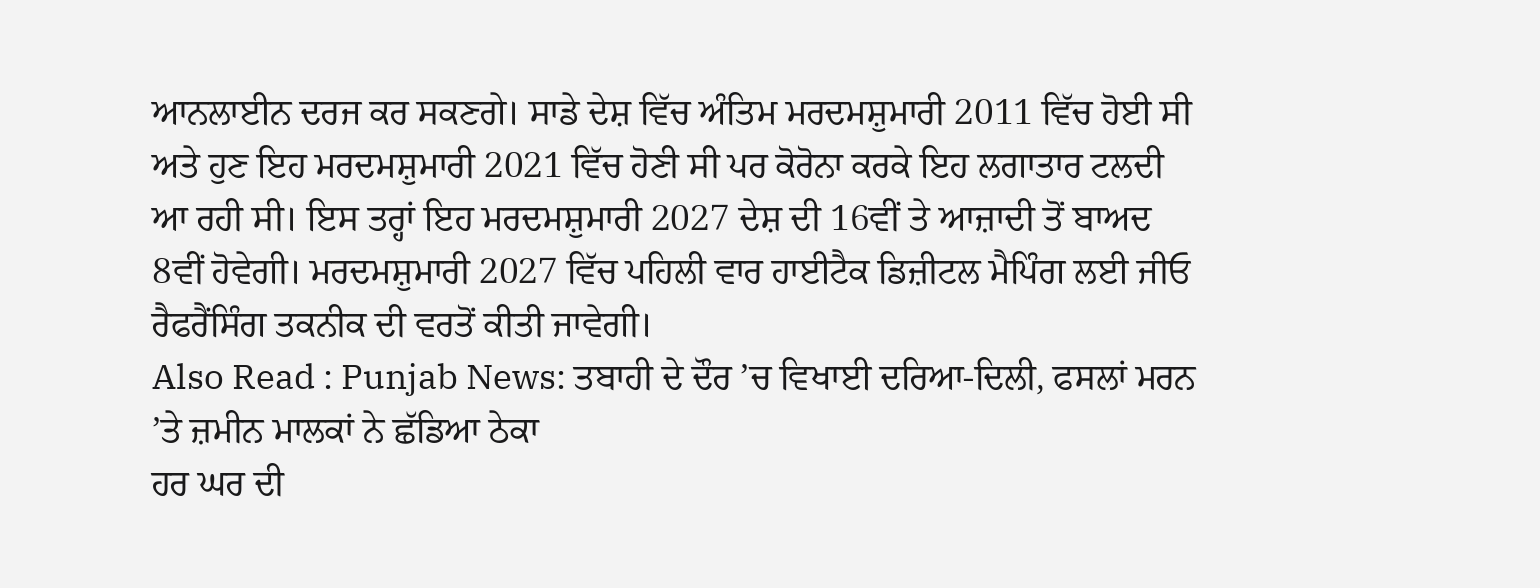ਆਨਲਾਈਨ ਦਰਜ ਕਰ ਸਕਣਗੇ। ਸਾਡੇ ਦੇਸ਼ ਵਿੱਚ ਅੰਤਿਮ ਮਰਦਮਸ਼ੁਮਾਰੀ 2011 ਵਿੱਚ ਹੋਈ ਸੀ ਅਤੇ ਹੁਣ ਇਹ ਮਰਦਮਸ਼ੁਮਾਰੀ 2021 ਵਿੱਚ ਹੋਣੀ ਸੀ ਪਰ ਕੋਰੋਨਾ ਕਰਕੇ ਇਹ ਲਗਾਤਾਰ ਟਲਦੀ ਆ ਰਹੀ ਸੀ। ਇਸ ਤਰ੍ਹਾਂ ਇਹ ਮਰਦਮਸ਼ੁਮਾਰੀ 2027 ਦੇਸ਼ ਦੀ 16ਵੀਂ ਤੇ ਆਜ਼ਾਦੀ ਤੋਂ ਬਾਅਦ 8ਵੀਂ ਹੋਵੇਗੀ। ਮਰਦਮਸ਼ੁਮਾਰੀ 2027 ਵਿੱਚ ਪਹਿਲੀ ਵਾਰ ਹਾਈਟੈਕ ਡਿਜ਼ੀਟਲ ਮੈਪਿੰਗ ਲਈ ਜੀਓ ਰੈਫਰੈਂਸਿੰਗ ਤਕਨੀਕ ਦੀ ਵਰਤੋਂ ਕੀਤੀ ਜਾਵੇਗੀ।
Also Read : Punjab News: ਤਬਾਹੀ ਦੇ ਦੌਰ ’ਚ ਵਿਖਾਈ ਦਰਿਆ-ਦਿਲੀ, ਫਸਲਾਂ ਮਰਨ ’ਤੇ ਜ਼ਮੀਨ ਮਾਲਕਾਂ ਨੇ ਛੱਡਿਆ ਠੇਕਾ
ਹਰ ਘਰ ਦੀ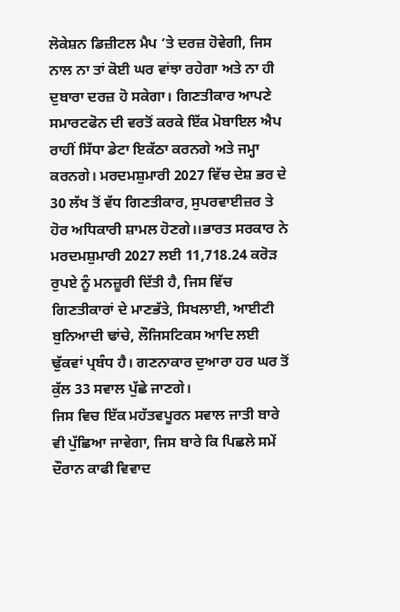ਲੋਕੇਸ਼ਨ ਡਿਜ਼ੀਟਲ ਮੈਪ ’ਤੇ ਦਰਜ਼ ਹੋਵੇਗੀ, ਜਿਸ ਨਾਲ ਨਾ ਤਾਂ ਕੋਈ ਘਰ ਵਾਂਝਾ ਰਹੇਗਾ ਅਤੇ ਨਾ ਹੀ ਦੁਬਾਰਾ ਦਰਜ਼ ਹੋ ਸਕੇਗਾ। ਗਿਣਤੀਕਾਰ ਆਪਣੇ ਸਮਾਰਟਫੋਨ ਦੀ ਵਰਤੋਂ ਕਰਕੇ ਇੱਕ ਮੋਬਾਇਲ ਐਪ ਰਾਹੀਂ ਸਿੱਧਾ ਡੇਟਾ ਇਕੱਠਾ ਕਰਨਗੇ ਅਤੇ ਜਮ੍ਹਾ ਕਰਨਗੇ। ਮਰਦਮਸ਼ੁਮਾਰੀ 2027 ਵਿੱਚ ਦੇਸ਼ ਭਰ ਦੇ 30 ਲੱਖ ਤੋਂ ਵੱਧ ਗਿਣਤੀਕਾਰ, ਸੁਪਰਵਾਈਜ਼ਰ ਤੇ ਹੋਰ ਅਧਿਕਾਰੀ ਸ਼ਾਮਲ ਹੋਣਗੇ।।ਭਾਰਤ ਸਰਕਾਰ ਨੇ ਮਰਦਮਸ਼ੁਮਾਰੀ 2027 ਲਈ 11,718.24 ਕਰੋੜ ਰੁਪਏ ਨੂੰ ਮਨਜ਼ੂਰੀ ਦਿੱਤੀ ਹੈ, ਜਿਸ ਵਿੱਚ ਗਿਣਤੀਕਾਰਾਂ ਦੇ ਮਾਣਭੱਤੇ, ਸਿਖਲਾਈ, ਆਈਟੀ ਬੁਨਿਆਦੀ ਢਾਂਚੇ, ਲੌਜਿਸਟਿਕਸ ਆਦਿ ਲਈ ਢੁੱਕਵਾਂ ਪ੍ਰਬੰਧ ਹੈ। ਗਣਨਾਕਾਰ ਦੁਆਰਾ ਹਰ ਘਰ ਤੋਂ ਕੁੱਲ 33 ਸਵਾਲ ਪੁੱਛੇ ਜਾਣਗੇ।
ਜਿਸ ਵਿਚ ਇੱਕ ਮਹੱਤਵਪੂਰਨ ਸਵਾਲ ਜਾਤੀ ਬਾਰੇ ਵੀ ਪੁੱਛਿਆ ਜਾਵੇਗਾ, ਜਿਸ ਬਾਰੇ ਕਿ ਪਿਛਲੇ ਸਮੇਂ ਦੌਰਾਨ ਕਾਫੀ ਵਿਵਾਦ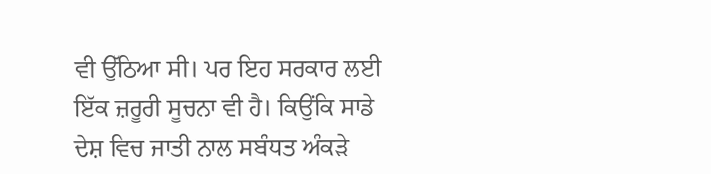ਵੀ ਉੱਠਿਆ ਸੀ। ਪਰ ਇਹ ਸਰਕਾਰ ਲਈ ਇੱਕ ਜ਼ਰੂਰੀ ਸੂਚਨਾ ਵੀ ਹੈ। ਕਿਉਂਕਿ ਸਾਡੇ ਦੇਸ਼ ਵਿਚ ਜਾਤੀ ਨਾਲ ਸਬੰਧਤ ਅੰਕੜੇ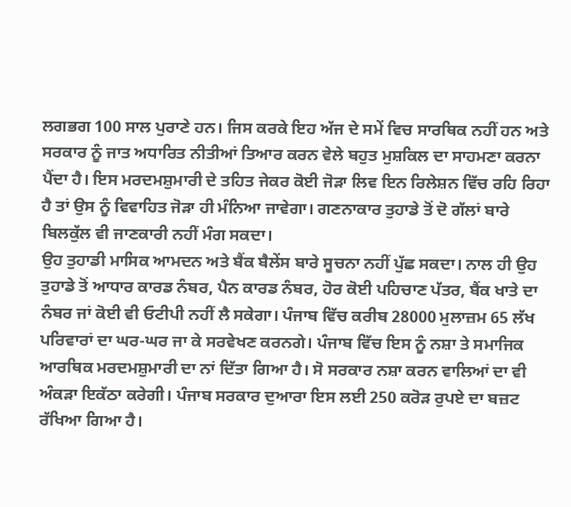ਲਗਭਗ 100 ਸਾਲ ਪੁਰਾਣੇ ਹਨ। ਜਿਸ ਕਰਕੇ ਇਹ ਅੱਜ ਦੇ ਸਮੇਂ ਵਿਚ ਸਾਰਥਿਕ ਨਹੀਂ ਹਨ ਅਤੇ ਸਰਕਾਰ ਨੂੰ ਜਾਤ ਅਧਾਰਿਤ ਨੀਤੀਆਂ ਤਿਆਰ ਕਰਨ ਵੇਲੇ ਬਹੁਤ ਮੁਸ਼ਕਿਲ ਦਾ ਸਾਹਮਣਾ ਕਰਨਾ ਪੈਂਦਾ ਹੈ। ਇਸ ਮਰਦਮਸ਼ੁਮਾਰੀ ਦੇ ਤਹਿਤ ਜੇਕਰ ਕੋਈ ਜੋੜਾ ਲਿਵ ਇਨ ਰਿਲੇਸ਼ਨ ਵਿੱਚ ਰਹਿ ਰਿਹਾ ਹੈ ਤਾਂ ਉਸ ਨੂੰ ਵਿਵਾਹਿਤ ਜੋੜਾ ਹੀ ਮੰਨਿਆ ਜਾਵੇਗਾ। ਗਣਨਾਕਾਰ ਤੁਹਾਡੇ ਤੋਂ ਦੋ ਗੱਲਾਂ ਬਾਰੇ ਬਿਲਕੁੱਲ ਵੀ ਜਾਣਕਾਰੀ ਨਹੀਂ ਮੰਗ ਸਕਦਾ।
ਉਹ ਤੁਹਾਡੀ ਮਾਸਿਕ ਆਮਦਨ ਅਤੇ ਬੈਂਕ ਬੈਲੇਂਸ ਬਾਰੇ ਸੂਚਨਾ ਨਹੀਂ ਪੁੱਛ ਸਕਦਾ। ਨਾਲ ਹੀ ਉਹ ਤੁਹਾਡੇ ਤੋਂ ਆਧਾਰ ਕਾਰਡ ਨੰਬਰ, ਪੈਨ ਕਾਰਡ ਨੰਬਰ, ਹੋਰ ਕੋਈ ਪਹਿਚਾਣ ਪੱਤਰ, ਬੈਂਕ ਖਾਤੇ ਦਾ ਨੰਬਰ ਜਾਂ ਕੋਈ ਵੀ ਓਟੀਪੀ ਨਹੀਂ ਲੈ ਸਕੇਗਾ। ਪੰਜਾਬ ਵਿੱਚ ਕਰੀਬ 28000 ਮੁਲਾਜ਼ਮ 65 ਲੱਖ ਪਰਿਵਾਰਾਂ ਦਾ ਘਰ-ਘਰ ਜਾ ਕੇ ਸਰਵੇਖਣ ਕਰਨਗੇ। ਪੰਜਾਬ ਵਿੱਚ ਇਸ ਨੂੰ ਨਸ਼ਾ ਤੇ ਸਮਾਜਿਕ ਆਰਥਿਕ ਮਰਦਮਸ਼ੁਮਾਰੀ ਦਾ ਨਾਂ ਦਿੱਤਾ ਗਿਆ ਹੈ। ਸੋ ਸਰਕਾਰ ਨਸ਼ਾ ਕਰਨ ਵਾਲਿਆਂ ਦਾ ਵੀ ਅੰਕੜਾ ਇਕੱਠਾ ਕਰੇਗੀ। ਪੰਜਾਬ ਸਰਕਾਰ ਦੁਆਰਾ ਇਸ ਲਈ 250 ਕਰੋੜ ਰੁਪਏ ਦਾ ਬਜ਼ਟ ਰੱਖਿਆ ਗਿਆ ਹੈ।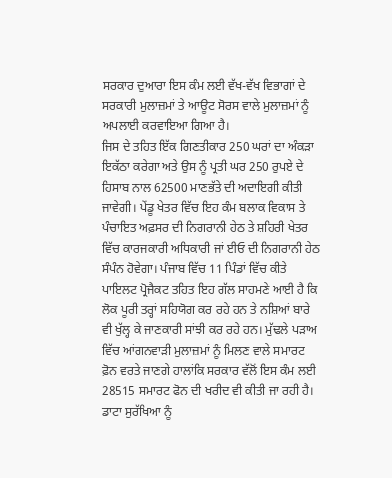ਸਰਕਾਰ ਦੁਆਰਾ ਇਸ ਕੰਮ ਲਈ ਵੱਖ-ਵੱਖ ਵਿਭਾਗਾਂ ਦੇ ਸਰਕਾਰੀ ਮੁਲਾਜ਼ਮਾਂ ਤੇ ਆਊਟ ਸੋਰਸ ਵਾਲੇ ਮੁਲਾਜ਼ਮਾਂ ਨੂੰ ਅਪਲਾਈ ਕਰਵਾਇਆ ਗਿਆ ਹੈ।
ਜਿਸ ਦੇ ਤਹਿਤ ਇੱਕ ਗਿਣਤੀਕਾਰ 250 ਘਰਾਂ ਦਾ ਅੰਕੜਾ ਇਕੱਠਾ ਕਰੇਗਾ ਅਤੇ ਉਸ ਨੂੰ ਪ੍ਰਤੀ ਘਰ 250 ਰੁਪਏ ਦੇ ਹਿਸਾਬ ਨਾਲ 62500 ਮਾਣਭੱਤੇ ਦੀ ਅਦਾਇਗੀ ਕੀਤੀ ਜਾਵੇਗੀ। ਪੇਂਡੂ ਖੇਤਰ ਵਿੱਚ ਇਹ ਕੰਮ ਬਲਾਕ ਵਿਕਾਸ ਤੇ ਪੰਚਾਇਤ ਅਫ਼ਸਰ ਦੀ ਨਿਗਰਾਨੀ ਹੇਠ ਤੇ ਸ਼ਹਿਰੀ ਖੇਤਰ ਵਿੱਚ ਕਾਰਜਕਾਰੀ ਅਧਿਕਾਰੀ ਜਾਂ ਈਓ ਦੀ ਨਿਗਰਾਨੀ ਹੇਠ ਸੰਪੰਨ ਹੋਵੇਗਾ। ਪੰਜਾਬ ਵਿੱਚ 11 ਪਿੰਡਾਂ ਵਿੱਚ ਕੀਤੇ ਪਾਇਲਟ ਪ੍ਰੋਜੈਕਟ ਤਹਿਤ ਇਹ ਗੱਲ ਸਾਹਮਣੇ ਆਈ ਹੈ ਕਿ ਲੋਕ ਪੂਰੀ ਤਰ੍ਹਾਂ ਸਹਿਯੋਗ ਕਰ ਰਹੇ ਹਨ ਤੇ ਨਸ਼ਿਆਂ ਬਾਰੇ ਵੀ ਖੁੱਲ੍ਹ ਕੇ ਜਾਣਕਾਰੀ ਸਾਂਝੀ ਕਰ ਰਹੇ ਹਨ। ਮੁੱਢਲੇ ਪੜਾਅ ਵਿੱਚ ਆਂਗਨਵਾੜੀ ਮੁਲਾਜ਼ਮਾਂ ਨੂੰ ਮਿਲਣ ਵਾਲੇ ਸਮਾਰਟ ਫ਼ੋਨ ਵਰਤੇ ਜਾਣਗੇ ਹਾਲਾਂਕਿ ਸਰਕਾਰ ਵੱਲੋਂ ਇਸ ਕੰਮ ਲਈ 28515 ਸਮਾਰਟ ਫੋਨ ਦੀ ਖਰੀਦ ਵੀ ਕੀਤੀ ਜਾ ਰਹੀ ਹੈ। ਡਾਟਾ ਸੁਰੱਖਿਆ ਨੂੰ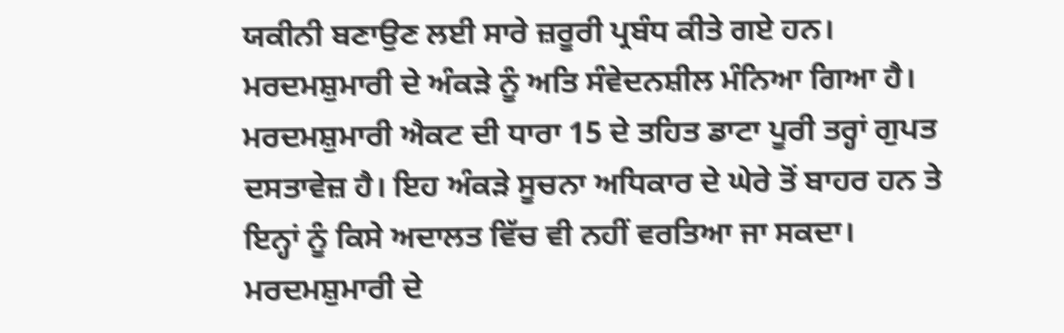ਯਕੀਨੀ ਬਣਾਉਣ ਲਈ ਸਾਰੇ ਜ਼ਰੂਰੀ ਪ੍ਰਬੰਧ ਕੀਤੇ ਗਏ ਹਨ।
ਮਰਦਮਸ਼ੁਮਾਰੀ ਦੇ ਅੰਕੜੇ ਨੂੰ ਅਤਿ ਸੰਵੇਦਨਸ਼ੀਲ ਮੰਨਿਆ ਗਿਆ ਹੈ। ਮਰਦਮਸ਼ੁਮਾਰੀ ਐਕਟ ਦੀ ਧਾਰਾ 15 ਦੇ ਤਹਿਤ ਡਾਟਾ ਪੂਰੀ ਤਰ੍ਹਾਂ ਗੁਪਤ ਦਸਤਾਵੇਜ਼ ਹੈ। ਇਹ ਅੰਕੜੇ ਸੂਚਨਾ ਅਧਿਕਾਰ ਦੇ ਘੇਰੇ ਤੋਂ ਬਾਹਰ ਹਨ ਤੇ ਇਨ੍ਹਾਂ ਨੂੰ ਕਿਸੇ ਅਦਾਲਤ ਵਿੱਚ ਵੀ ਨਹੀਂ ਵਰਤਿਆ ਜਾ ਸਕਦਾ। ਮਰਦਮਸ਼ੁਮਾਰੀ ਦੇ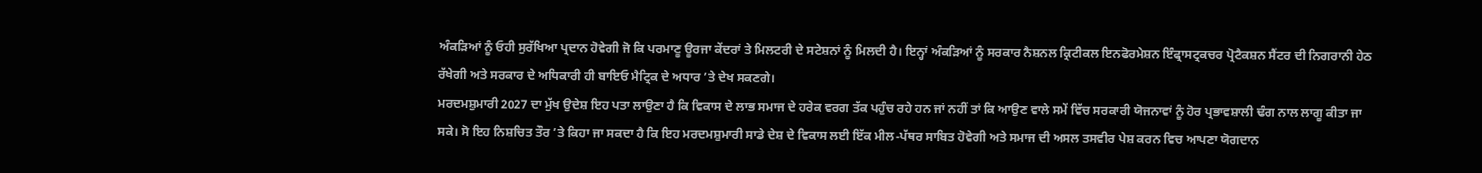ਅੰਕੜਿਆਂ ਨੂੰ ਓਹੀ ਸੁਰੱਖਿਆ ਪ੍ਰਦਾਨ ਹੋਵੇਗੀ ਜੋ ਕਿ ਪਰਮਾਣੂ ਊਰਜਾ ਕੇਂਦਰਾਂ ਤੇ ਮਿਲਟਰੀ ਦੇ ਸਟੇਸ਼ਨਾਂ ਨੂੰ ਮਿਲਦੀ ਹੈ। ਇਨ੍ਹਾਂ ਅੰਕੜਿਆਂ ਨੂੰ ਸਰਕਾਰ ਨੈਸ਼ਨਲ ਕ੍ਰਿਟੀਕਲ ਇਨਫੋਰਮੇਸ਼ਨ ਇੰਫ੍ਰਾਸਟ੍ਰਕਚਰ ਪ੍ਰੋਟੈਕਸ਼ਨ ਸੈਂਟਰ ਦੀ ਨਿਗਰਾਨੀ ਹੇਠ ਰੱਖੇਗੀ ਅਤੇ ਸਰਕਾਰ ਦੇ ਅਧਿਕਾਰੀ ਹੀ ਬਾਇਓ ਮੈਟ੍ਰਿਕ ਦੇ ਅਧਾਰ ’ਤੇ ਦੇਖ ਸਕਣਗੇ।
ਮਰਦਮਸ਼ੁਮਾਰੀ 2027 ਦਾ ਮੁੱਖ ਉਦੇਸ਼ ਇਹ ਪਤਾ ਲਾਉਣਾ ਹੈ ਕਿ ਵਿਕਾਸ ਦੇ ਲਾਭ ਸਮਾਜ ਦੇ ਹਰੇਕ ਵਰਗ ਤੱਕ ਪਹੁੰਚ ਰਹੇ ਹਨ ਜਾਂ ਨਹੀਂ ਤਾਂ ਕਿ ਆਉਣ ਵਾਲੇ ਸਮੇਂ ਵਿੱਚ ਸਰਕਾਰੀ ਯੋਜਨਾਵਾਂ ਨੂੰ ਹੋਰ ਪ੍ਰਭਾਵਸ਼ਾਲੀ ਢੰਗ ਨਾਲ ਲਾਗੂ ਕੀਤਾ ਜਾ ਸਕੇ। ਸੋ ਇਹ ਨਿਸ਼ਚਿਤ ਤੌਰ ’ਤੇ ਕਿਹਾ ਜਾ ਸਕਦਾ ਹੈ ਕਿ ਇਹ ਮਰਦਮਸ਼ੁਮਾਰੀ ਸਾਡੇ ਦੇਸ਼ ਦੇ ਵਿਕਾਸ ਲਈ ਇੱਕ ਮੀਲ-ਪੱਥਰ ਸਾਬਿਤ ਹੋਵੇਗੀ ਅਤੇ ਸਮਾਜ ਦੀ ਅਸਲ ਤਸਵੀਰ ਪੇਸ਼ ਕਰਨ ਵਿਚ ਆਪਣਾ ਯੋਗਦਾਨ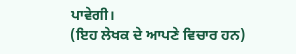ਪਾਵੇਗੀ।
(ਇਹ ਲੇਖਕ ਦੇ ਆਪਣੇ ਵਿਚਾਰ ਹਨ)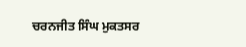ਚਰਨਜੀਤ ਸਿੰਘ ਮੁਕਤਸਰ